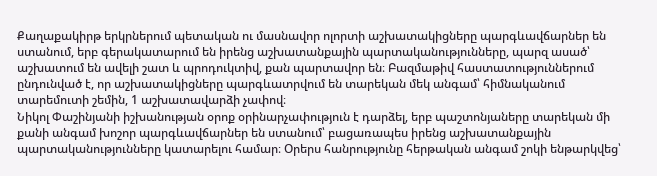Քաղաքակիրթ երկրներում պետական ու մասնավոր ոլորտի աշխատակիցները պարգևավճարներ են ստանում, երբ գերակատարում են իրենց աշխատանքային պարտականությունները, պարզ ասած՝ աշխատում են ավելի շատ և պրոդուկտիվ, քան պարտավոր են։ Բազմաթիվ հաստատություններում ընդունված է, որ աշխատակիցները պարգևատրվում են տարեկան մեկ անգամ՝ հիմնականում տարեմուտի շեմին, 1 աշխատավարձի չափով։
Նիկոլ Փաշինյանի իշխանության օրոք օրինարչափություն է դարձել, երբ պաշտոնյաները տարեկան մի քանի անգամ խոշոր պարգևավճարներ են ստանում՝ բացառապես իրենց աշխատանքային պարտականությունները կատարելու համար։ Օրերս հանրությունը հերթական անգամ շոկի ենթարկվեց՝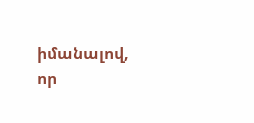իմանալով, որ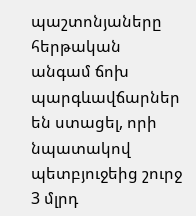պաշտոնյաները հերթական անգամ ճոխ պարգևավճարներ են ստացել, որի նպատակով պետբյուջեից շուրջ 3 մլրդ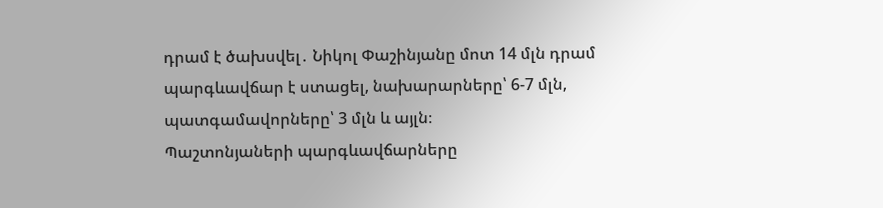դրամ է ծախսվել․ Նիկոլ Փաշինյանը մոտ 14 մլն դրամ պարգևավճար է ստացել, նախարարները՝ 6-7 մլն, պատգամավորները՝ 3 մլն և այլն։
Պաշտոնյաների պարգևավճարները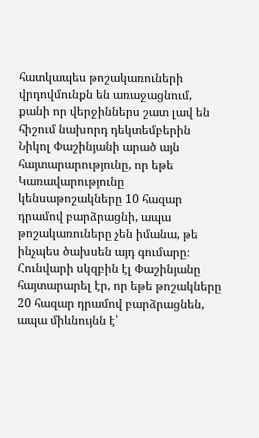հատկապես թոշակառուների վրդովմունքն են առաջացնում, քանի որ վերջիններս շատ լավ են հիշում նախորդ դեկտեմբերին Նիկոլ Փաշինյանի արած այն հայտարարությունը, որ եթե Կառավարությունը կենսաթոշակները 10 հազար դրամով բարձրացնի, ապա թոշակառուները չեն իմանա, թե ինչպես ծախսեն այդ գումարը։ Հունվարի սկզբին էլ Փաշինյանը հայտարարել էր, որ եթե թոշակները 20 հազար դրամով բարձրացնեն, ապա միևնույնն է՝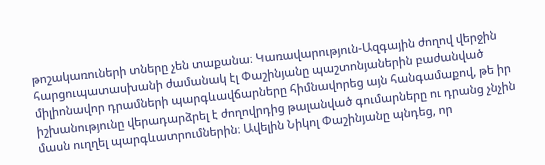թոշակառուների տները չեն տաքանա։ Կառավարություն-Ազգային ժողով վերջին հարցուպատասխանի ժամանակ էլ Փաշինյանը պաշտոնյաներին բաժանված միլիոնավոր դրամների պարգևավճարները հիմնավորեց այն հանգամաքով, թե իր իշխանությունը վերադարձրել է ժողովրդից թալանված գումարները ու դրանց չնչին մասն ուղղել պարգևատրումներին։ Ավելին Նիկոլ Փաշինյանը պնդեց, որ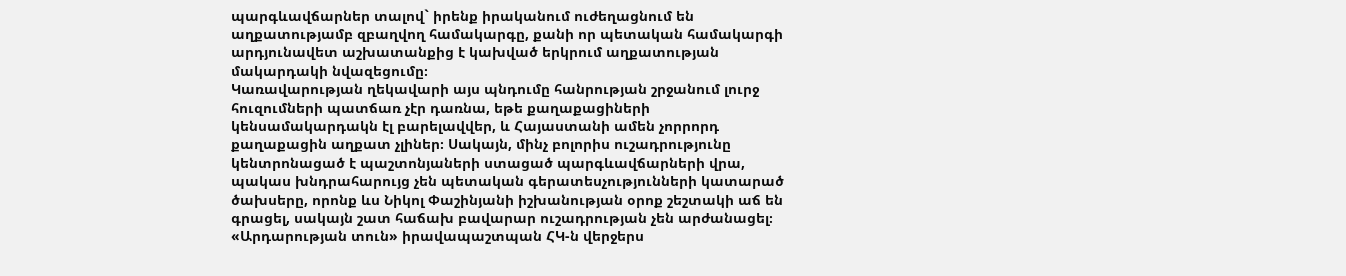պարգևավճարներ տալով` իրենք իրականում ուժեղացնում են աղքատությամբ զբաղվող համակարգը, քանի որ պետական համակարգի արդյունավետ աշխատանքից է կախված երկրում աղքատության մակարդակի նվազեցումը։
Կառավարության ղեկավարի այս պնդումը հանրության շրջանում լուրջ հուզումների պատճառ չէր դառնա, եթե քաղաքացիների կենսամակարդակն էլ բարելավվեր, և Հայաստանի ամեն չորրորդ քաղաքացին աղքատ չլիներ։ Սակայն, մինչ բոլորիս ուշադրությունը կենտրոնացած է պաշտոնյաների ստացած պարգևավճարների վրա, պակաս խնդրահարույց չեն պետական գերատեսչությունների կատարած ծախսերը, որոնք ևս Նիկոլ Փաշինյանի իշխանության օրոք շեշտակի աճ են գրացել, սակայն շատ հաճախ բավարար ուշադրության չեն արժանացել։
«Արդարության տուն» իրավապաշտպան ՀԿ-ն վերջերս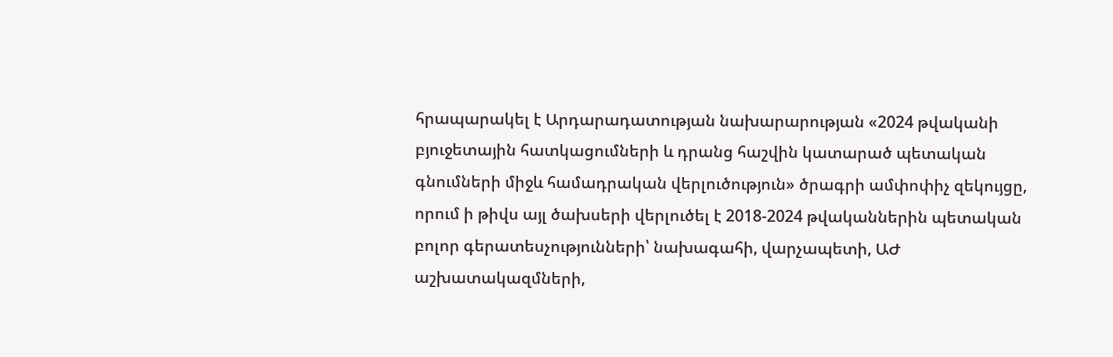հրապարակել է Արդարադատության նախարարության «2024 թվականի բյուջետային հատկացումների և դրանց հաշվին կատարած պետական գնումների միջև համադրական վերլուծություն» ծրագրի ամփոփիչ զեկույցը, որում ի թիվս այլ ծախսերի վերլուծել է 2018-2024 թվականներին պետական բոլոր գերատեսչությունների՝ նախագահի, վարչապետի, ԱԺ աշխատակազմների,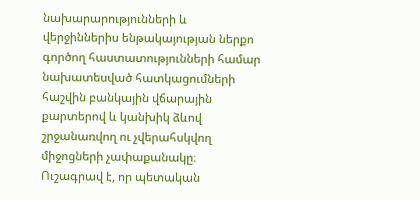նախարարությունների և վերջիններիս ենթակայության ներքո գործող հաստատությունների համար նախատեսված հատկացումների հաշվին բանկային վճարային քարտերով և կանխիկ ձևով շրջանառվող ու չվերահսկվող միջոցների չափաքանակը։
Ուշագրավ է, որ պետական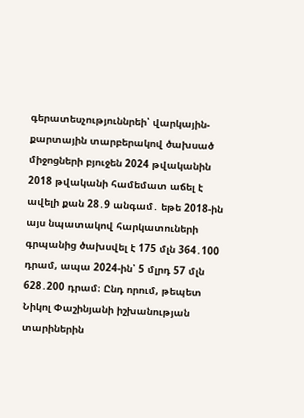գերատեսչություննրեի՝ վարկային-քարտային տարբերակով ծախսած միջոցների բյուջեն 2024 թվականին 2018 թվականի համեմատ աճել է ավելի քան 28․9 անգամ․ եթե 2018-ին այս նպատակով հարկատուների գրպանից ծախսվել է 175 մլն 364․100 դրամ, ապա 2024-ին՝ 5 մլրդ 57 մլն 628․200 դրամ։ Ընդ որում, թեպետ Նիկոլ Փաշինյանի իշխանության տարիներին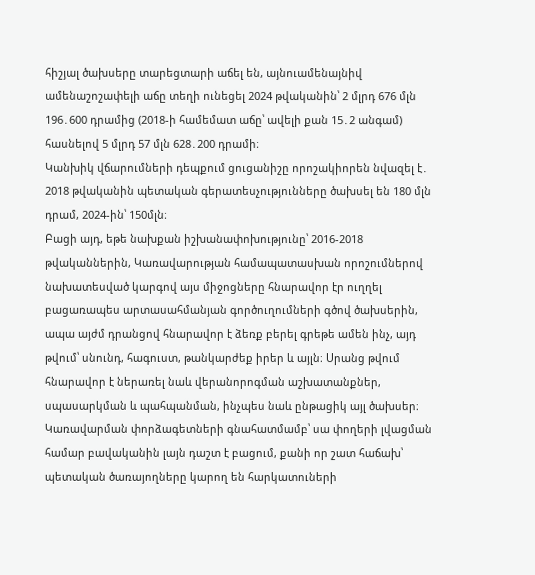հիշյալ ծախսերը տարեցտարի աճել են, այնուամենայնիվ ամենաշոշափելի աճը տեղի ունեցել 2024 թվականին՝ 2 մլրդ 676 մլն 196․600 դրամից (2018-ի համեմատ աճը՝ ավելի քան 15․2 անգամ) հասնելով 5 մլրդ 57 մլն 628․200 դրամի։
Կանխիկ վճարումների դեպքում ցուցանիշը որոշակիորեն նվազել է․ 2018 թվականին պետական գերատեսչությունները ծախսել են 180 մլն դրամ, 2024-ին՝ 150մլն։
Բացի այդ, եթե նախքան իշխանափոխությունը՝ 2016-2018 թվականներին, Կառավարության համապատասխան որոշումներով նախատեսված կարգով այս միջոցները հնարավոր էր ուղղել բացառապես արտասահմանյան գործուղումների գծով ծախսերին, ապա այժմ դրանցով հնարավոր է ձեռք բերել գրեթե ամեն ինչ, այդ թվում՝ սնունդ, հագուստ, թանկարժեք իրեր և այլն։ Սրանց թվում հնարավոր է ներառել նաև վերանորոգման աշխատանքներ, սպասարկման և պահպանման, ինչպես նաև ընթացիկ այլ ծախսեր։ Կառավարման փորձագետների գնահատմամբ՝ սա փողերի լվացման համար բավականին լայն դաշտ է բացում, քանի որ շատ հաճախ՝ պետական ծառայողները կարող են հարկատուների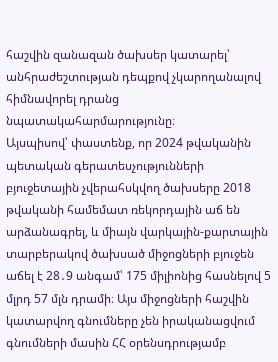հաշվին զանազան ծախսեր կատարել՝ անհրաժեշտության դեպքով չկարողանալով հիմնավորել դրանց նպատակահարմարությունը։
Այսպիսով՝ փաստենք, որ 2024 թվականին պետական գերատեսչությունների բյուջետային չվերահսկվող ծախսերը 2018 թվականի համեմատ ռեկորդային աճ են արձանագրել, և միայն վարկային-քարտային տարբերակով ծախսած միջոցների բյուջեն աճել է 28․9 անգամ՝ 175 միլիոնից հասնելով 5 մլրդ 57 մլն դրամի։ Այս միջոցների հաշվին կատարվող գնումները չեն իրականացվում գնումների մասին ՀՀ օրենսդրությամբ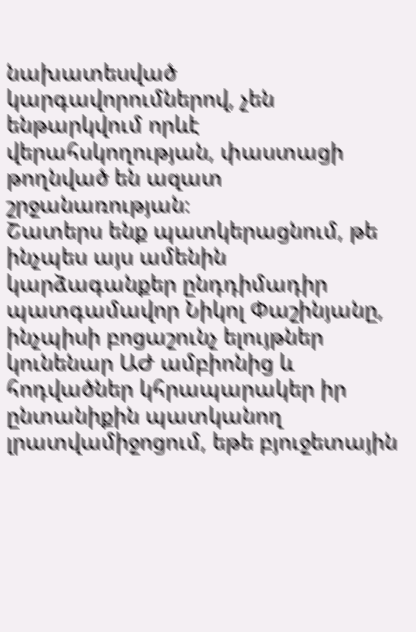նախատեսված կարգավորումներով, չեն ենթարկվում որևէ վերահսկողության, փաստացի թողնված են ազատ շրջանառության։
Շատերս ենք պատկերացնում, թե ինչպես այս ամենին կարձագանքեր ընդդիմադիր պատգամավոր Նիկոլ Փաշինյանը, ինչպիսի բոցաշունչ ելույթներ կունենար ԱԺ ամբիոնից և հոդվածներ կհրապարակեր իր ընտանիքին պատկանող լրատվամիջոցում, եթե բյուջետային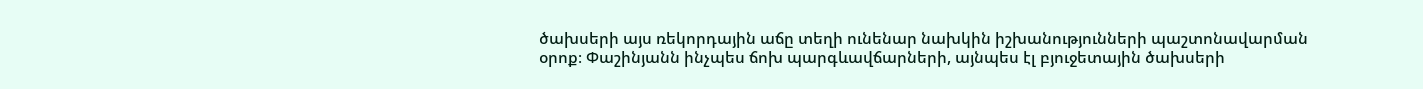ծախսերի այս ռեկորդային աճը տեղի ունենար նախկին իշխանությունների պաշտոնավարման օրոք։ Փաշինյանն ինչպես ճոխ պարգևավճարների, այնպես էլ բյուջետային ծախսերի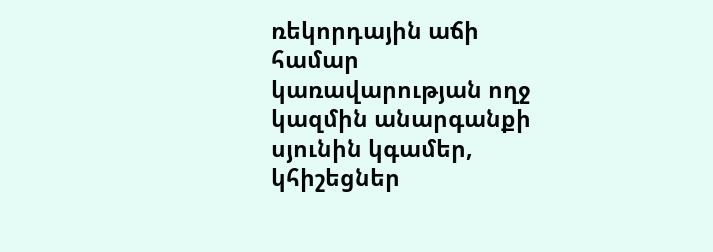ռեկորդային աճի համար կառավարության ողջ կազմին անարգանքի սյունին կգամեր, կհիշեցներ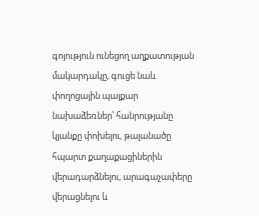գոյություն ունեցող աղքատության մակարդակը, գուցե նաև փողոցային պայքար նախաձեռներ՝ հանրությանը կյանքը փոխելու, թալանածը հպարտ քաղաքացիներին վերադարձնելու, արագաչափերը վերացնելու և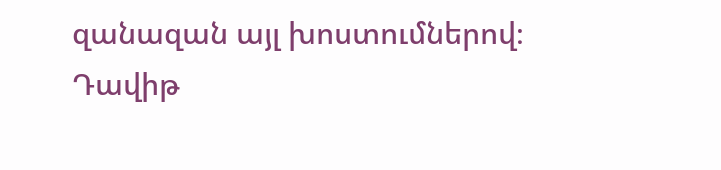զանազան այլ խոստումներով։
Դավիթ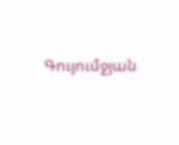Գույումջյան